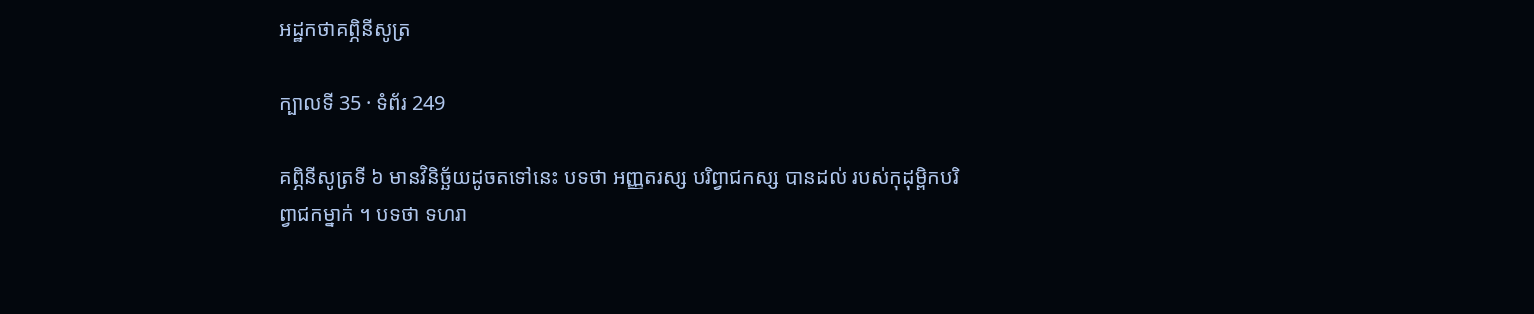អដ្ឋកថាគព្ភិនីសូត្រ

ក្បាលទី 35 · ទំព័រ 249

គព្ភិនីសូត្រទី ៦ មានវិនិច្ឆ័យដូចតទៅនេះ បទថា អញ្ញតរស្ស បរិព្វាជកស្ស បានដល់ របស់កុដុម្ពិកបរិព្វាជកម្នាក់ ។ បទថា ទហរា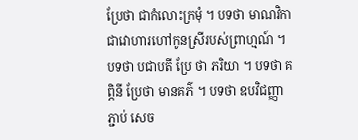ប្រែថា ជាកំលោះក្រមុំ ។ បទថា មាណវិកា ជាវោហារហៅកូនស្រីរបស់ព្រាហ្មណ៍ ។ បទថា បជាបតី ប្រែ ថា ភរិយា ។ បទថា គព្ភិនី ប្រែថា មានគភ៌ ។ បទថា ឧបវិជញ្ញា ភ្ជាប់ សេច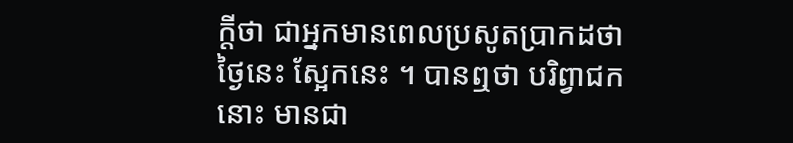ក្តីថា ជាអ្នកមានពេលប្រសូតប្រាកដថា ថ្ងៃនេះ ស្អែកនេះ ។ បានឮថា បរិព្វាជកនោះ មានជា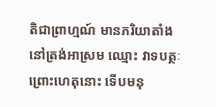តិជាព្រាហ្មណ៍ មានភរិយាតាំងនៅត្រង់អាស្រម ឈ្មោះ វាទបត្ថៈ ព្រោះហេតុនោះ ទើបមនុ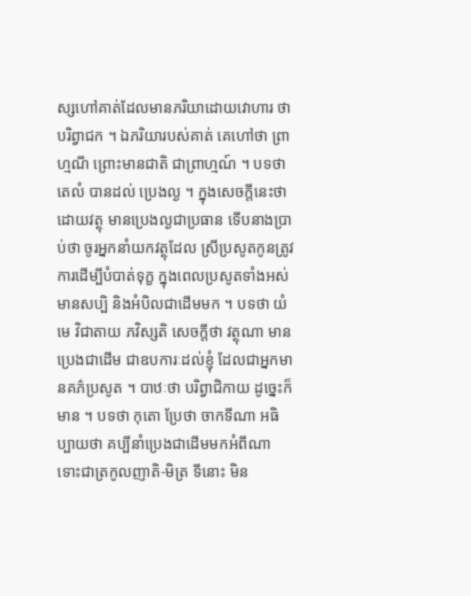ស្សហៅគាត់ដែលមានភរិយាដោយវោហារ ថា បរិព្វាជក ។ ឯភរិយារបស់គាត់ គេហៅថា ព្រាហ្មណី ព្រោះមានជាតិ ជាព្រាហ្មណ៍ ។ បទថា តេលំ បានដល់ ប្រេងល្ង ។ ក្នុងសេចក្តីនេះថា ដោយវត្ថុ មានប្រេងល្ងជាប្រធាន ទើបនាងប្រាប់ថា ចូរអ្នកនាំយកវត្ថុដែល ស្រីប្រសូតកូនត្រូវការដើម្បីបំបាត់ទុក្ខ ក្នុងពេលប្រសូតទាំងអស់ មានសប្បិ និងអំបិលជាដើមមក ។ បទថា យំ មេ វិជាតាយ ភវិស្សតិ សេចក្តីថា វត្ថុណា មានប្រេងជាដើម ជាឧបការៈដល់ខ្ញុំ ដែលជាអ្នកមានគភ៌ប្រសូត ។ បាឋៈថា បរិព្វាជិកាយ ដូច្នេះក៏មាន ។ បទថា កុតោ ប្រែថា ចាកទីណា អធិប្បាយថា គប្បីនាំប្រេងជាដើមមកអំពីណា ទោះជាត្រកូលញាតិ-មិត្រ ទីនោះ មិន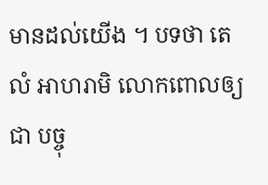មានដល់យើង ។ បទថា តេលំ អាហរាមិ លោកពោលឲ្យជា បច្ចុ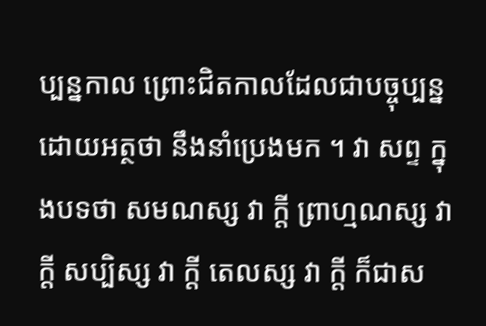ប្បន្នកាល ព្រោះជិតកាលដែលជាបច្ចុប្បន្ន ដោយអត្ថថា នឹងនាំប្រេងមក ។ វា សព្ទ ក្នុងបទថា សមណស្ស វា ក្តី ព្រាហ្មណស្ស វា ក្តី សប្បិស្ស វា ក្តី តេលស្ស វា ក្តី ក៏ជាស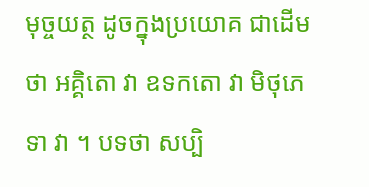មុច្ចយត្ថ ដូចក្នុងប្រយោគ ជាដើមថា អគ្គិតោ វា ឧទកតោ វា មិថុភេទា វា ។ បទថា សប្បិ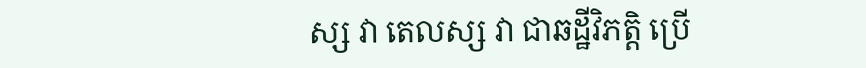ស្ស វា តេលស្ស វា ជាឆដ្ឋីវិភត្តិ ប្រើ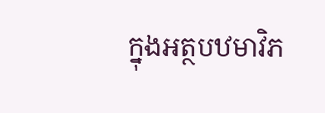ក្នុងអត្ថបឋមាវិភ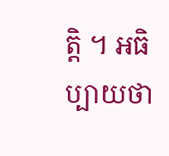ត្តិ ។ អធិប្បាយថា